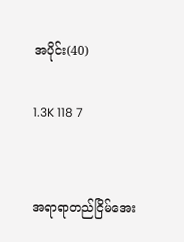အပိုင်း(40)

1.3K 118 7


အရာရာတည်ငြိမ်အေး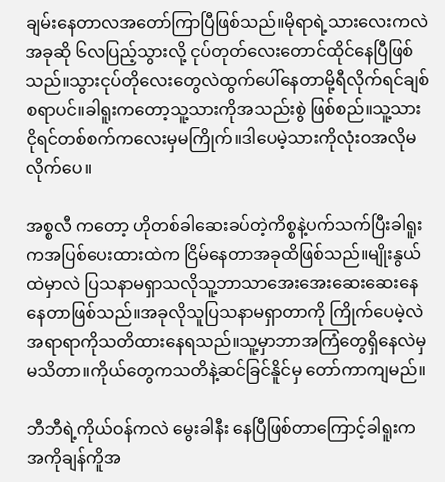ချမ်းနေတာလအတော်ကြာပြီဖြစ်သည်။မိုရာရဲ့သားလေးကလဲအခုဆို ၆လပြည့်သွားလို့ ငုပ်တုတ်လေးတောင်ထိုင်နေပြီဖြစ်သည်။သွားငုပ်တိုလေးတွေလဲထွက်ပေါ်နေတာမို့ရီလိုက်ရင်ချစ်စရာပင်။ခါရူးကတော့သူ့သားကိုအသည်းစွဲ ဖြစ်စည်။သူ့သားငိုရင်တစ်စက်ကလေးမှမကြိုက်။ဒါပေမဲ့သားကိုလုံးဝအလိုမလိုက်ပေ။

အစ္စလီ ကတော့ ဟိုတစ်ခါဆေးခပ်တဲ့ကိစ္စနဲ့ပက်သက်ပြီးခါရူးကအပြစ်ပေးထားထဲက ငြိမ်နေတာအခုထိဖြစ်သည်။မျိုးနွယ်ထဲမှာလဲ ပြသနာမရှာသလိုသူ့ဘာသာအေးအေးဆေးဆေးနေ နေတာဖြစ်သည်။အခုလိုသူပြသနာမရှာတာကို ကြိုက်ပေမဲ့လဲအရာရာကိုသတိထားနေရသည်။သူ့မှာဘာအကြံတွေရှိနေလဲမှ မသိတာ။ကိုယ်တွေကသတိနဲ့ဆင်ခြင်နိူင်မှ တော်ကာကျမည်။

ဘီဘီရဲ့ကိုယ်ဝန်ကလဲ မွေးခါနီး နေပြီဖြစ်တာကြောင့်ခါရူးကအကိုချန်ကိူအ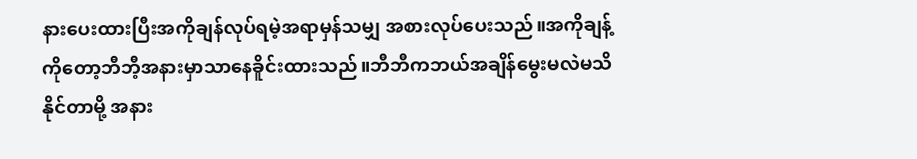နားပေးထားပြီးအကိုချန်လုပ်ရမဲ့အရာမှန်သမျှ အစားလုပ်ပေးသည်။အကိုချန့်ကိုတော့ဘီဘီ့အနားမှာသာနေခိူင်းထားသည်။ဘီဘီကဘယ်အချိန်မွေးမလဲမသိနိုင်တာမို့ အနား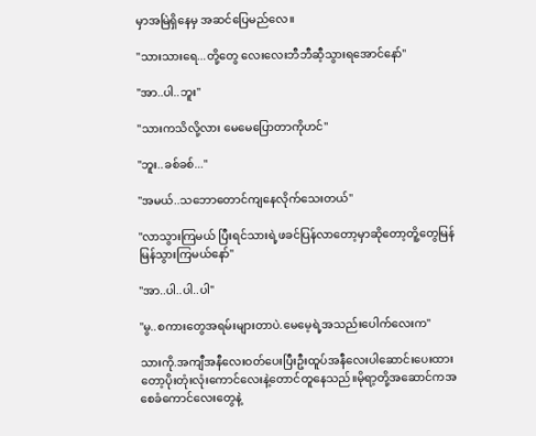မှာအမြဲရှိနေမှ အဆင်ပြေမည်လေ။

''သားသားရေ...တို့တွေ လေးလေးဘီဘီဆီ့သွားရအောင်နော်''

''အာ..ပါ..ဘူး''

''သားကသိလို့လား မေမေပြောတာကိုဟင်''

''ဘူး..ခစ်ခစ်...''

''အမယ်..သဘောတောင်ကျနေလိုက်သေးတယ်''

''လာသွားကြမယ် ပြီးရင်သားရဲ့ဖခင်ပြန်လာတော့မှာဆိုတော့တိူ့တွေမြန်မြန်သွားကြမယ်နော်''

''အာ..ပါ..ပါ..ပါ''

''မွ..စကားတွေအရမ်းများတာပဲ.မေမေ့ရဲ့အသည်းပေါက်လေးက''

သားကို.အကျီအနီလေးဝတ်ပေးပြီးဦးထူပ်အနီလေးပါဆောင်းပေးထားတော့ပိုးတုံးလုံးကောင်လေးနဲ့တောင်တူနေသည်။မိုရာ့တို့အဆောင်ကအစေခံကောင်လေးတွေနဲ့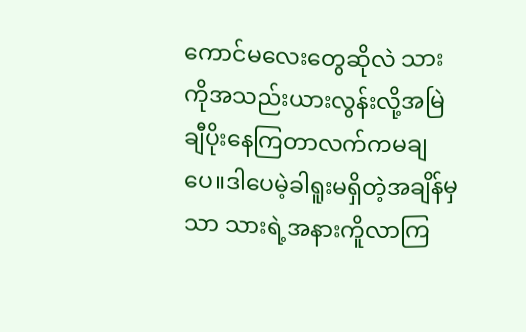ကောင်မလေးတွေဆိုလဲ သားကိုအသည်းယားလွန်းလို့အမြဲချီပိုးနေကြတာလက်ကမချပေ။ဒါပေမဲ့ခါရူးမရှိတဲ့အချိန်မှသာ သားရဲ့အနားကိူလာကြ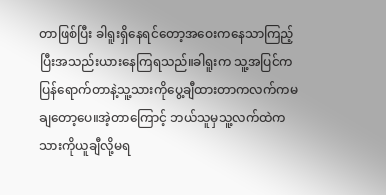တာဖြစ်ပြီး ခါရူးရှိနေရင်တော့အဝေးကနေသာကြည့်ပြီးအသည်းယားနေကြရသည်။ခါရူးက သူ့အပြင်ကပြန်ရောက်တာနဲ့သူ့သားကိုပွေ့ချီထားတာကလက်ကမချတော့ပေ။အဲ့တာကြောင့် ဘယ်သူမှသူ့လက်ထဲကသားကိုယူချီလို့မရ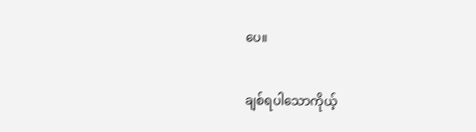ပေ။

ချစ်ရပါသောကိုယ့်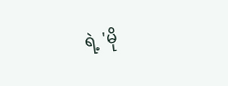ရဲ့ 'မို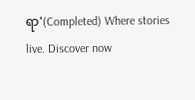ရာ'(Completed) Where stories live. Discover now